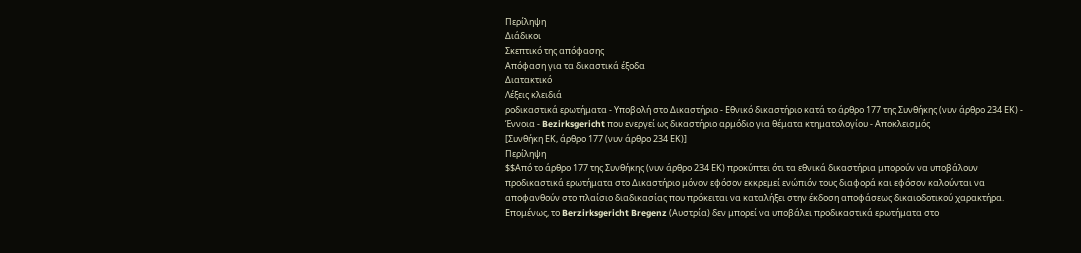Περίληψη
Διάδικοι
Σκεπτικό της απόφασης
Απόφαση για τα δικαστικά έξοδα
Διατακτικό
Λέξεις κλειδιά
ροδικαστικά ερωτήματα - Υποβολή στο Δικαστήριο - Εθνικό δικαστήριο κατά το άρθρο 177 της Συνθήκης (νυν άρθρο 234 ΕΚ) - Έννοια - Bezirksgericht που ενεργεί ως δικαστήριο αρμόδιο για θέματα κτηματολογίου - Αποκλεισμός
[Συνθήκη ΕΚ, άρθρο 177 (νυν άρθρο 234 ΕΚ)]
Περίληψη
$$Από το άρθρο 177 της Συνθήκης (νυν άρθρο 234 ΕΚ) προκύπτει ότι τα εθνικά δικαστήρια μπορούν να υποβάλουν προδικαστικά ερωτήματα στο Δικαστήριο μόνον εφόσον εκκρεμεί ενώπιόν τους διαφορά και εφόσον καλούνται να αποφανθούν στο πλαίσιο διαδικασίας που πρόκειται να καταλήξει στην έκδοση αποφάσεως δικαιοδοτικού χαρακτήρα.
Επομένως, το Berzirksgericht Bregenz (Αυστρία) δεν μπορεί να υποβάλει προδικαστικά ερωτήματα στο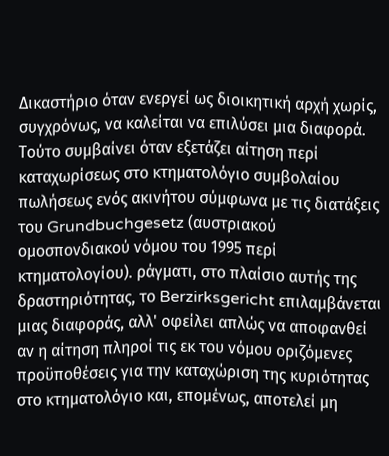Δικαστήριο όταν ενεργεί ως διοικητική αρχή χωρίς, συγχρόνως, να καλείται να επιλύσει μια διαφορά. Τούτο συμβαίνει όταν εξετάζει αίτηση περί καταχωρίσεως στο κτηματολόγιο συμβολαίου πωλήσεως ενός ακινήτου σύμφωνα με τις διατάξεις του Grundbuchgesetz (αυστριακού ομοσπονδιακού νόμου του 1995 περί κτηματολογίου). ράγματι, στο πλαίσιο αυτής της δραστηριότητας, το Berzirksgericht επιλαμβάνεται μιας διαφοράς, αλλ' οφείλει απλώς να αποφανθεί αν η αίτηση πληροί τις εκ του νόμου οριζόμενες προϋποθέσεις για την καταχώριση της κυριότητας στο κτηματολόγιο και, επομένως, αποτελεί μη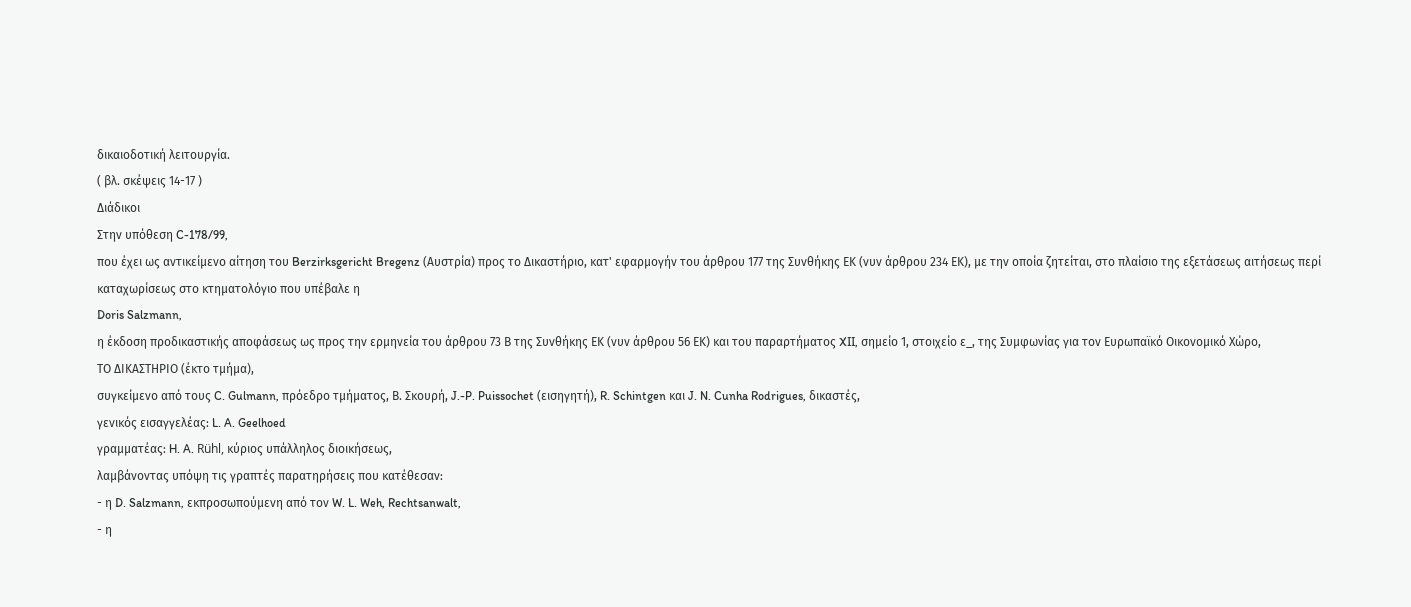δικαιοδοτική λειτουργία.
( βλ. σκέψεις 14-17 )
Διάδικοι
Στην υπόθεση C-178/99,
που έχει ως αντικείμενο αίτηση του Berzirksgericht Bregenz (Αυστρία) προς το Δικαστήριο, κατ' εφαρμογήν του άρθρου 177 της Συνθήκης ΕΚ (νυν άρθρου 234 ΕΚ), με την οποία ζητείται, στο πλαίσιο της εξετάσεως αιτήσεως περί καταχωρίσεως στο κτηματολόγιο που υπέβαλε η
Doris Salzmann,
η έκδοση προδικαστικής αποφάσεως ως προς την ερμηνεία του άρθρου 73 Β της Συνθήκης ΕΚ (νυν άρθρου 56 ΕΚ) και του παραρτήματος XII, σημείο 1, στοιχείο ε_, της Συμφωνίας για τον Ευρωπαϊκό Οικονομικό Χώρο,
ΤΟ ΔΙΚΑΣΤΗΡΙΟ (έκτο τμήμα),
συγκείμενο από τους C. Gulmann, πρόεδρο τμήματος, Β. Σκουρή, J.-P. Puissochet (εισηγητή), R. Schintgen και J. N. Cunha Rodrigues, δικαστές,
γενικός εισαγγελέας: L. A. Geelhoed
γραμματέας: H. A. Rühl, κύριος υπάλληλος διοικήσεως,
λαμβάνοντας υπόψη τις γραπτές παρατηρήσεις που κατέθεσαν:
- η D. Salzmann, εκπροσωπούμενη από τον W. L. Weh, Rechtsanwalt,
- η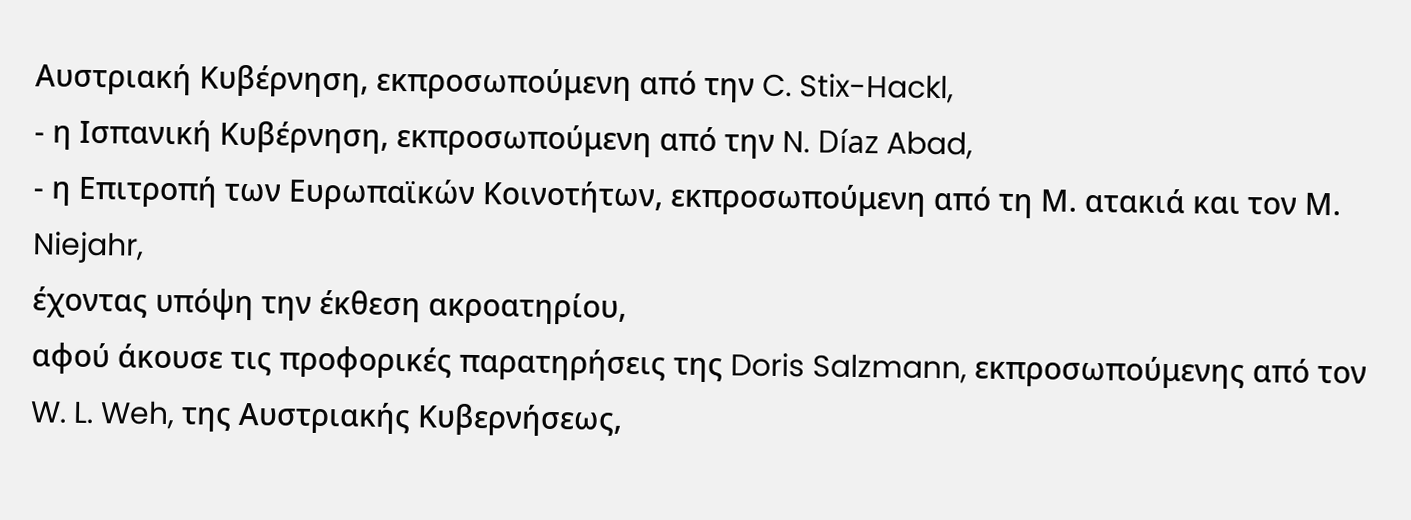Αυστριακή Κυβέρνηση, εκπροσωπούμενη από την C. Stix-Hackl,
- η Ισπανική Κυβέρνηση, εκπροσωπούμενη από την N. Díaz Abad,
- η Επιτροπή των Ευρωπαϊκών Κοινοτήτων, εκπροσωπούμενη από τη Μ. ατακιά και τον Μ. Niejahr,
έχοντας υπόψη την έκθεση ακροατηρίου,
αφού άκουσε τις προφορικές παρατηρήσεις της Doris Salzmann, εκπροσωπούμενης από τον W. L. Weh, της Αυστριακής Κυβερνήσεως,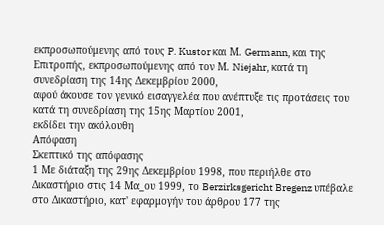εκπροσωπούμενης από τους P. Kustor και Μ. Germann, και της Επιτροπής, εκπροσωπούμενης από τον Μ. Niejahr, κατά τη συνεδρίαση της 14ης Δεκεμβρίου 2000,
αφού άκουσε τον γενικό εισαγγελέα που ανέπτυξε τις προτάσεις του κατά τη συνεδρίαση της 15ης Μαρτίου 2001,
εκδίδει την ακόλουθη
Απόφαση
Σκεπτικό της απόφασης
1 Με διάταξη της 29ης Δεκεμβρίου 1998, που περιήλθε στο Δικαστήριο στις 14 Μα_ου 1999, το Berzirksgericht Bregenz υπέβαλε στο Δικαστήριο, κατ' εφαρμογήν του άρθρου 177 της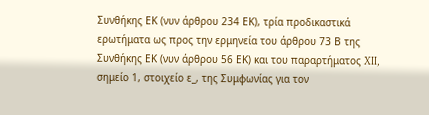Συνθήκης ΕΚ (νυν άρθρου 234 ΕΚ), τρία προδικαστικά ερωτήματα ως προς την ερμηνεία του άρθρου 73 Β της Συνθήκης ΕΚ (νυν άρθρου 56 ΕΚ) και του παραρτήματος XII, σημείο 1, στοιχείο ε_, της Συμφωνίας για τον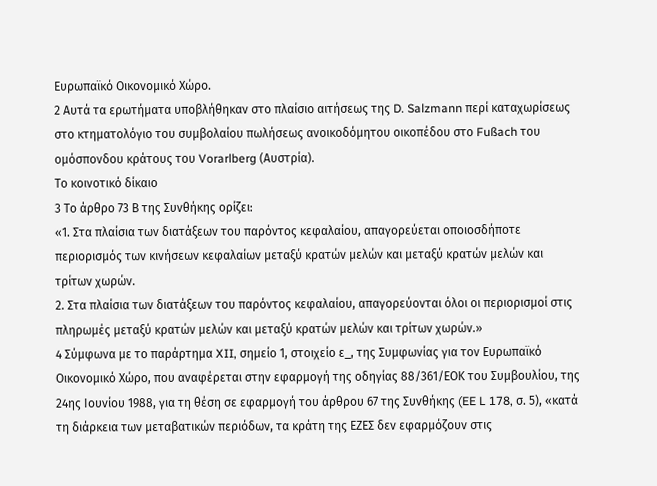Ευρωπαϊκό Οικονομικό Χώρο.
2 Αυτά τα ερωτήματα υποβλήθηκαν στο πλαίσιο αιτήσεως της D. Salzmann περί καταχωρίσεως στο κτηματολόγιο του συμβολαίου πωλήσεως ανοικοδόμητου οικοπέδου στο Fußach του ομόσπονδου κράτους του Vorarlberg (Αυστρία).
Το κοινοτικό δίκαιο
3 Το άρθρο 73 Β της Συνθήκης ορίζει:
«1. Στα πλαίσια των διατάξεων του παρόντος κεφαλαίου, απαγορεύεται οποιοσδήποτε περιορισμός των κινήσεων κεφαλαίων μεταξύ κρατών μελών και μεταξύ κρατών μελών και τρίτων χωρών.
2. Στα πλαίσια των διατάξεων του παρόντος κεφαλαίου, απαγορεύονται όλοι οι περιορισμοί στις πληρωμές μεταξύ κρατών μελών και μεταξύ κρατών μελών και τρίτων χωρών.»
4 Σύμφωνα με το παράρτημα XII, σημείο 1, στοιχείο ε_, της Συμφωνίας για τον Ευρωπαϊκό Οικονομικό Χώρο, που αναφέρεται στην εφαρμογή της οδηγίας 88/361/ΕΟΚ του Συμβουλίου, της 24ης Ιουνίου 1988, για τη θέση σε εφαρμογή του άρθρου 67 της Συνθήκης (EE L 178, σ. 5), «κατά τη διάρκεια των μεταβατικών περιόδων, τα κράτη της ΕΖΕΣ δεν εφαρμόζουν στις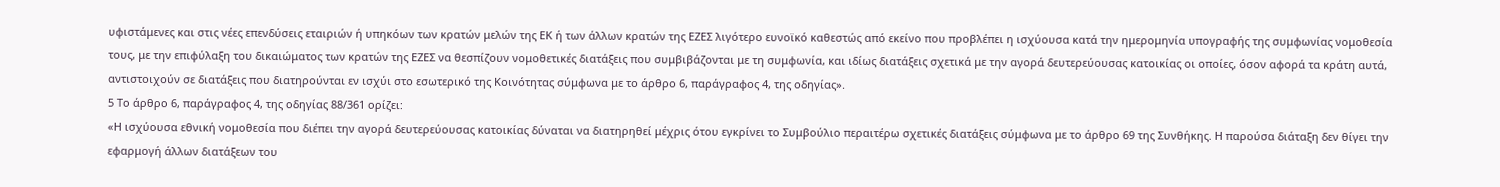υφιστάμενες και στις νέες επενδύσεις εταιριών ή υπηκόων των κρατών μελών της ΕΚ ή των άλλων κρατών της ΕΖΕΣ λιγότερο ευνοϊκό καθεστώς από εκείνο που προβλέπει η ισχύουσα κατά την ημερομηνία υπογραφής της συμφωνίας νομοθεσία τους, με την επιφύλαξη του δικαιώματος των κρατών της ΕΖΕΣ να θεσπίζουν νομοθετικές διατάξεις που συμβιβάζονται με τη συμφωνία, και ιδίως διατάξεις σχετικά με την αγορά δευτερεύουσας κατοικίας οι οποίες, όσον αφορά τα κράτη αυτά, αντιστοιχούν σε διατάξεις που διατηρούνται εν ισχύι στο εσωτερικό της Κοινότητας σύμφωνα με το άρθρο 6, παράγραφος 4, της οδηγίας».
5 Το άρθρο 6, παράγραφος 4, της οδηγίας 88/361 ορίζει:
«Η ισχύουσα εθνική νομοθεσία που διέπει την αγορά δευτερεύουσας κατοικίας δύναται να διατηρηθεί μέχρις ότου εγκρίνει το Συμβούλιο περαιτέρω σχετικές διατάξεις σύμφωνα με το άρθρο 69 της Συνθήκης. Η παρούσα διάταξη δεν θίγει την εφαρμογή άλλων διατάξεων του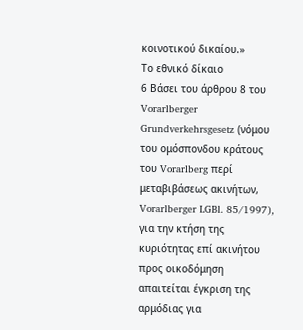κοινοτικού δικαίου.»
Το εθνικό δίκαιο
6 Βάσει του άρθρου 8 του Vorarlberger Grundverkehrsgesetz (νόμου του ομόσπονδου κράτους του Vorarlberg περί μεταβιβάσεως ακινήτων, Vorarlberger LGBl. 85/1997), για την κτήση της κυριότητας επί ακινήτου προς οικοδόμηση απαιτείται έγκριση της αρμόδιας για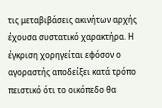τις μεταβιβάσεις ακινήτων αρχής έχουσα συστατικό χαρακτήρα. Η έγκριση χορηγείται εφόσον ο αγοραστής αποδείξει κατά τρόπο πειστικό ότι το οικόπεδο θα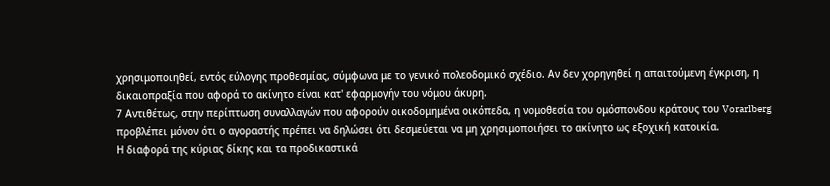χρησιμοποιηθεί, εντός εύλογης προθεσμίας, σύμφωνα με το γενικό πολεοδομικό σχέδιο. Αν δεν χορηγηθεί η απαιτούμενη έγκριση, η δικαιοπραξία που αφορά το ακίνητο είναι κατ' εφαρμογήν του νόμου άκυρη.
7 Αντιθέτως, στην περίπτωση συναλλαγών που αφορούν οικοδομημένα οικόπεδα, η νομοθεσία του ομόσπονδου κράτους του Vorarlberg προβλέπει μόνον ότι ο αγοραστής πρέπει να δηλώσει ότι δεσμεύεται να μη χρησιμοποιήσει το ακίνητο ως εξοχική κατοικία.
Η διαφορά της κύριας δίκης και τα προδικαστικά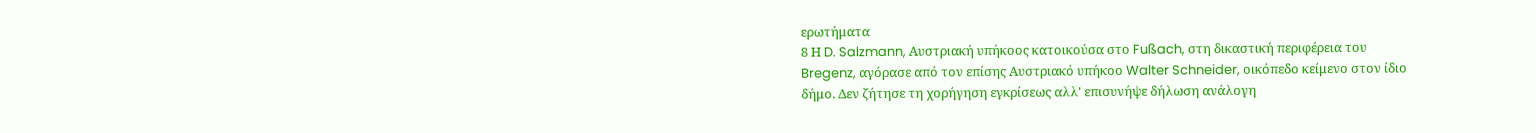ερωτήματα
8 Η D. Salzmann, Αυστριακή υπήκοος κατοικούσα στο Fußach, στη δικαστική περιφέρεια του Bregenz, αγόρασε από τον επίσης Αυστριακό υπήκοο Walter Schneider, οικόπεδο κείμενο στον ίδιο δήμο. Δεν ζήτησε τη χορήγηση εγκρίσεως αλλ' επισυνήψε δήλωση ανάλογη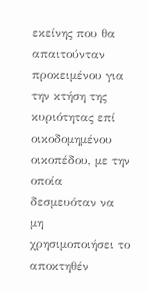εκείνης που θα απαιτούνταν προκειμένου για την κτήση της κυριότητας επί οικοδομημένου οικοπέδου, με την οποία δεσμευόταν να μη χρησιμοποιήσει το αποκτηθέν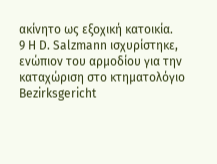ακίνητο ως εξοχική κατοικία.
9 Η D. Salzmann ισχυρίστηκε, ενώπιον του αρμοδίου για την καταχώριση στο κτηματολόγιο Bezirksgericht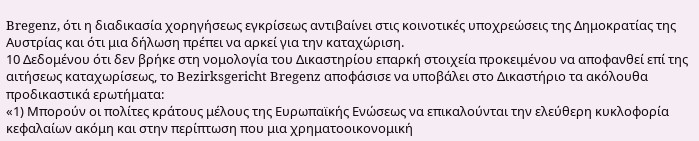Bregenz, ότι η διαδικασία χορηγήσεως εγκρίσεως αντιβαίνει στις κοινοτικές υποχρεώσεις της Δημοκρατίας της Αυστρίας και ότι μια δήλωση πρέπει να αρκεί για την καταχώριση.
10 Δεδομένου ότι δεν βρήκε στη νομολογία του Δικαστηρίου επαρκή στοιχεία προκειμένου να αποφανθεί επί της αιτήσεως καταχωρίσεως, το Bezirksgericht Bregenz αποφάσισε να υποβάλει στο Δικαστήριο τα ακόλουθα προδικαστικά ερωτήματα:
«1) Μπορούν οι πολίτες κράτους μέλους της Ευρωπαϊκής Ενώσεως να επικαλούνται την ελεύθερη κυκλοφορία κεφαλαίων ακόμη και στην περίπτωση που μια χρηματοοικονομική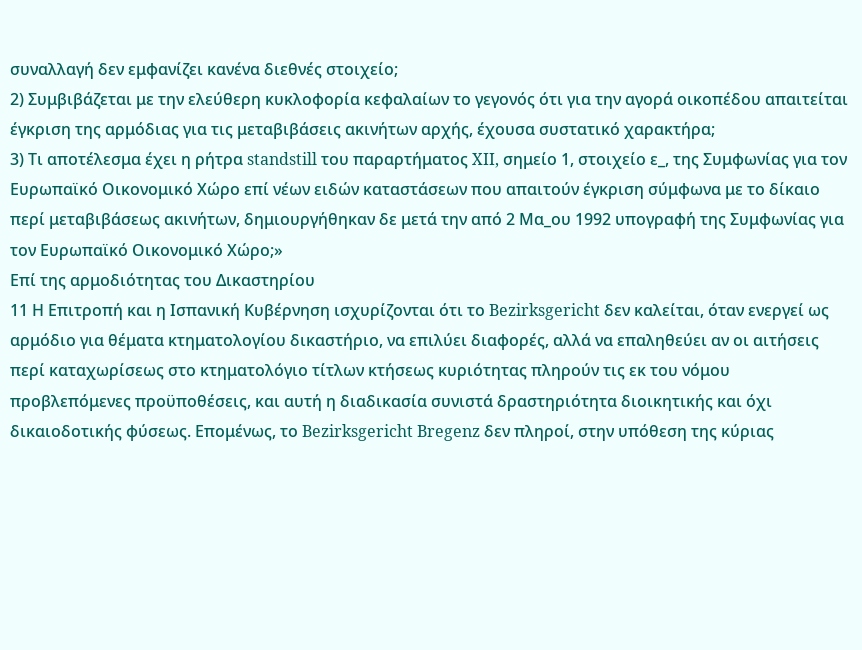συναλλαγή δεν εμφανίζει κανένα διεθνές στοιχείο;
2) Συμβιβάζεται με την ελεύθερη κυκλοφορία κεφαλαίων το γεγονός ότι για την αγορά οικοπέδου απαιτείται έγκριση της αρμόδιας για τις μεταβιβάσεις ακινήτων αρχής, έχουσα συστατικό χαρακτήρα;
3) Τι αποτέλεσμα έχει η ρήτρα standstill του παραρτήματος XII, σημείο 1, στοιχείο ε_, της Συμφωνίας για τον Ευρωπαϊκό Οικονομικό Χώρο επί νέων ειδών καταστάσεων που απαιτούν έγκριση σύμφωνα με το δίκαιο περί μεταβιβάσεως ακινήτων, δημιουργήθηκαν δε μετά την από 2 Μα_ου 1992 υπογραφή της Συμφωνίας για τον Ευρωπαϊκό Οικονομικό Χώρο;»
Επί της αρμοδιότητας του Δικαστηρίου
11 Η Επιτροπή και η Ισπανική Κυβέρνηση ισχυρίζονται ότι το Bezirksgericht δεν καλείται, όταν ενεργεί ως αρμόδιο για θέματα κτηματολογίου δικαστήριο, να επιλύει διαφορές, αλλά να επαληθεύει αν οι αιτήσεις περί καταχωρίσεως στο κτηματολόγιο τίτλων κτήσεως κυριότητας πληρούν τις εκ του νόμου προβλεπόμενες προϋποθέσεις, και αυτή η διαδικασία συνιστά δραστηριότητα διοικητικής και όχι δικαιοδοτικής φύσεως. Επομένως, το Bezirksgericht Bregenz δεν πληροί, στην υπόθεση της κύριας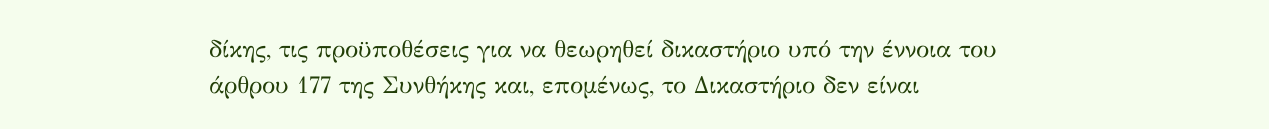δίκης, τις προϋποθέσεις για να θεωρηθεί δικαστήριο υπό την έννοια του άρθρου 177 της Συνθήκης και, επομένως, το Δικαστήριο δεν είναι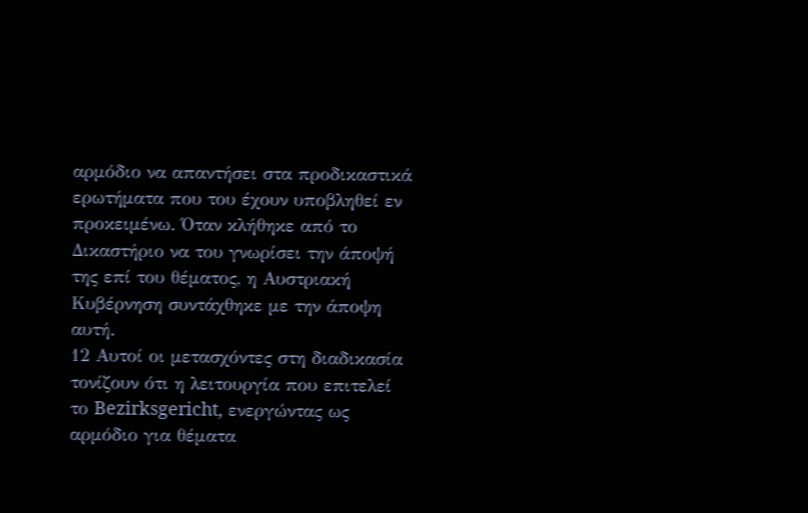αρμόδιο να απαντήσει στα προδικαστικά ερωτήματα που του έχουν υποβληθεί εν προκειμένω. Όταν κλήθηκε από το Δικαστήριο να του γνωρίσει την άποψή της επί του θέματος, η Αυστριακή Κυβέρνηση συντάχθηκε με την άποψη αυτή.
12 Αυτοί οι μετασχόντες στη διαδικασία τονίζουν ότι η λειτουργία που επιτελεί το Bezirksgericht, ενεργώντας ως αρμόδιο για θέματα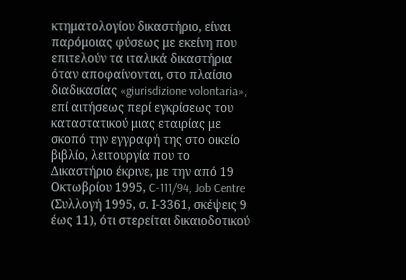κτηματολογίου δικαστήριο, είναι παρόμοιας φύσεως με εκείνη που επιτελούν τα ιταλικά δικαστήρια όταν αποφαίνονται, στο πλαίσιο διαδικασίας «giurisdizione volontaria», επί αιτήσεως περί εγκρίσεως του καταστατικού μιας εταιρίας με σκοπό την εγγραφή της στο οικείο βιβλίο, λειτουργία που το Δικαστήριο έκρινε, με την από 19 Οκτωβρίου 1995, C-111/94, Job Centre (Συλλογή 1995, σ. Ι-3361, σκέψεις 9 έως 11), ότι στερείται δικαιοδοτικού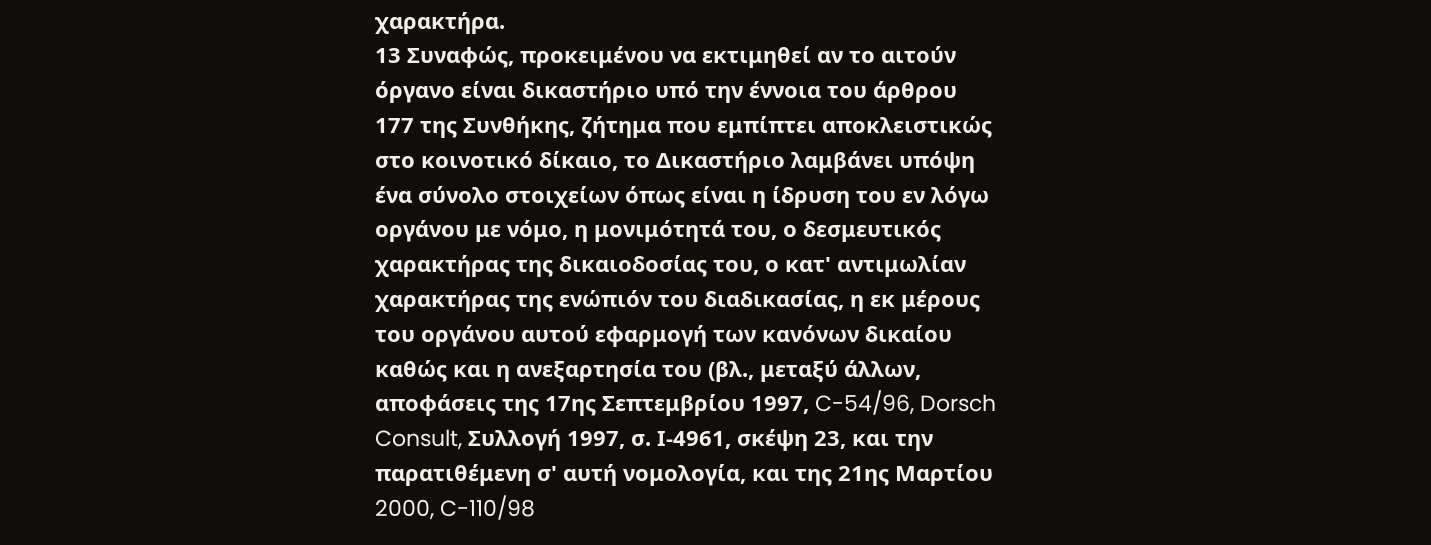χαρακτήρα.
13 Συναφώς, προκειμένου να εκτιμηθεί αν το αιτούν όργανο είναι δικαστήριο υπό την έννοια του άρθρου 177 της Συνθήκης, ζήτημα που εμπίπτει αποκλειστικώς στο κοινοτικό δίκαιο, το Δικαστήριο λαμβάνει υπόψη ένα σύνολο στοιχείων όπως είναι η ίδρυση του εν λόγω οργάνου με νόμο, η μονιμότητά του, ο δεσμευτικός χαρακτήρας της δικαιοδοσίας του, ο κατ' αντιμωλίαν χαρακτήρας της ενώπιόν του διαδικασίας, η εκ μέρους του οργάνου αυτού εφαρμογή των κανόνων δικαίου καθώς και η ανεξαρτησία του (βλ., μεταξύ άλλων, αποφάσεις της 17ης Σεπτεμβρίου 1997, C-54/96, Dorsch Consult, Συλλογή 1997, σ. Ι-4961, σκέψη 23, και την παρατιθέμενη σ' αυτή νομολογία, και της 21ης Μαρτίου 2000, C-110/98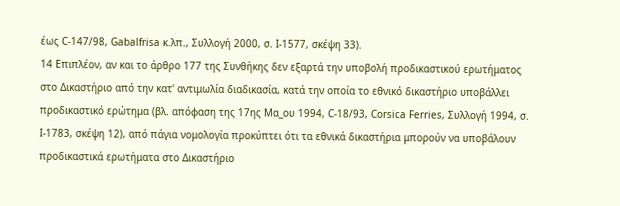έως C-147/98, Gabalfrisa κ.λπ., Συλλογή 2000, σ. Ι-1577, σκέψη 33).
14 Επιπλέον, αν και το άρθρο 177 της Συνθήκης δεν εξαρτά την υποβολή προδικαστικού ερωτήματος στο Δικαστήριο από την κατ' αντιμωλία διαδικασία, κατά την οποία το εθνικό δικαστήριο υποβάλλει προδικαστικό ερώτημα (βλ. απόφαση της 17ης Μα_ου 1994, C-18/93, Corsica Ferries, Συλλογή 1994, σ. Ι-1783, σκέψη 12), από πάγια νομολογία προκύπτει ότι τα εθνικά δικαστήρια μπορούν να υποβάλουν προδικαστικά ερωτήματα στο Δικαστήριο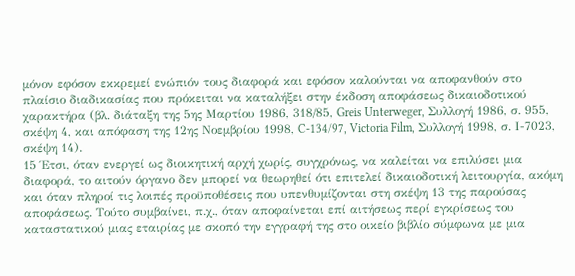μόνον εφόσον εκκρεμεί ενώπιόν τους διαφορά και εφόσον καλούνται να αποφανθούν στο πλαίσιο διαδικασίας που πρόκειται να καταλήξει στην έκδοση αποφάσεως δικαιοδοτικού χαρακτήρα (βλ. διάταξη της 5ης Μαρτίου 1986, 318/85, Greis Unterweger, Συλλογή 1986, σ. 955, σκέψη 4, και απόφαση της 12ης Νοεμβρίου 1998, C-134/97, Victoria Film, Συλλογή 1998, σ. Ι-7023, σκέψη 14).
15 Έτσι, όταν ενεργεί ως διοικητική αρχή χωρίς, συγχρόνως, να καλείται να επιλύσει μια διαφορά, το αιτούν όργανο δεν μπορεί να θεωρηθεί ότι επιτελεί δικαιοδοτική λειτουργία, ακόμη και όταν πληροί τις λοιπές προϋποθέσεις που υπενθυμίζονται στη σκέψη 13 της παρούσας αποφάσεως. Τούτο συμβαίνει, π.χ., όταν αποφαίνεται επί αιτήσεως περί εγκρίσεως του καταστατικού μιας εταιρίας με σκοπό την εγγραφή της στο οικείο βιβλίο σύμφωνα με μια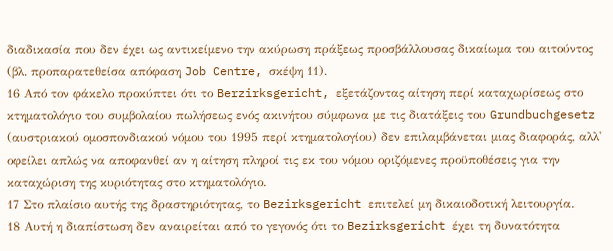διαδικασία που δεν έχει ως αντικείμενο την ακύρωση πράξεως προσβάλλουσας δικαίωμα του αιτούντος (βλ. προπαρατεθείσα απόφαση Job Centre, σκέψη 11).
16 Από τον φάκελο προκύπτει ότι το Berzirksgericht, εξετάζοντας αίτηση περί καταχωρίσεως στο κτηματολόγιο του συμβολαίου πωλήσεως ενός ακινήτου σύμφωνα με τις διατάξεις του Grundbuchgesetz (αυστριακού ομοσπονδιακού νόμου του 1995 περί κτηματολογίου) δεν επιλαμβάνεται μιας διαφοράς, αλλ' οφείλει απλώς να αποφανθεί αν η αίτηση πληροί τις εκ του νόμου οριζόμενες προϋποθέσεις για την καταχώριση της κυριότητας στο κτηματολόγιο.
17 Στο πλαίσιο αυτής της δραστηριότητας, το Bezirksgericht επιτελεί μη δικαιοδοτική λειτουργία.
18 Αυτή η διαπίστωση δεν αναιρείται από το γεγονός ότι το Bezirksgericht έχει τη δυνατότητα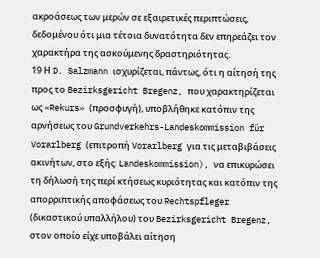ακροάσεως των μερών σε εξαιρετικές περιπτώσεις, δεδομένου ότι μια τέτοια δυνατότητα δεν επηρεάζει τον χαρακτήρα της ασκούμενης δραστηριότητας.
19 Η D. Salzmann ισχυρίζεται, πάντως, ότι η αίτησή της προς το Bezirksgericht Bregenz, που χαρακτηρίζεται ως «Rekurs» (προσφυγή), υποβλήθηκε κατόπιν της αρνήσεως του Grundverkehrs-Landeskommission für Vorarlberg (επιτροπή Vorarlberg για τις μεταβιβάσεις ακινήτων, στο εξής: Landeskommission), να επικυρώσει τη δήλωσή της περί κτήσεως κυριότητας και κατόπιν της απορριπτικής αποφάσεως του Rechtspfleger (δικαστικού υπαλλήλου) του Bezirksgericht Bregenz, στον οποίο είχε υποβάλει αίτηση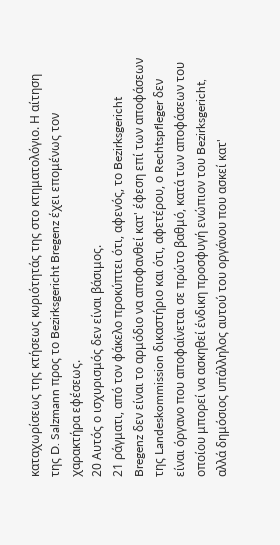καταχωρίσεως της κτήσεως κυριότητάς της στο κτηματολόγιο. Η αίτηση της D. Salzmann προς το Bezirksgericht Bregenz έχει επομένως τον χαρακτήρα εφέσεως.
20 Αυτός ο ισχυρισμός δεν είναι βάσιμος.
21 ράγματι, από τον φάκελο προκύπτει ότι, αφενός, το Bezirksgericht Bregenz δεν είναι το αρμόδιο να αποφανθεί κατ' έφεση επί των αποφάσεων της Landeskommission δικαστήριο και ότι, αφετέρου, ο Rechtspfleger δεν είναι όργανο που αποφαίνεται σε πρώτο βαθμό, κατά των αποφάσεων του οποίου μπορεί να ασκηθεί ένδικη προσφυγή ενώπιον του Bezirksgericht, αλλά δημόσιος υπάλληλος αυτού του οργάνου που ασκεί κατ'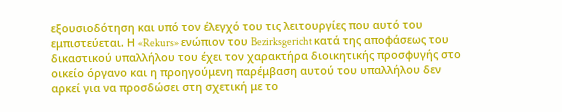εξουσιοδότηση και υπό τον έλεγχό του τις λειτουργίες που αυτό του εμπιστεύεται. Η «Rekurs» ενώπιον του Bezirksgericht κατά της αποφάσεως του δικαστικού υπαλλήλου του έχει τον χαρακτήρα διοικητικής προσφυγής στο οικείο όργανο και η προηγούμενη παρέμβαση αυτού του υπαλλήλου δεν αρκεί για να προσδώσει στη σχετική με το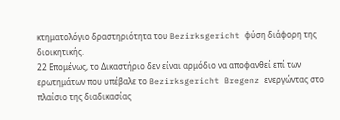κτηματολόγιο δραστηριότητα του Bezirksgericht φύση διάφορη της διοικητικής.
22 Επομένως, το Δικαστήριο δεν είναι αρμόδιο να αποφανθεί επί των ερωτημάτων που υπέβαλε το Bezirksgericht Bregenz ενεργώντας στο πλαίσιο της διαδικασίας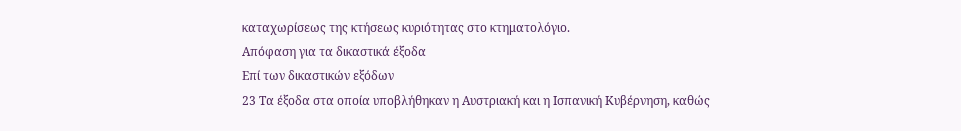καταχωρίσεως της κτήσεως κυριότητας στο κτηματολόγιο.
Απόφαση για τα δικαστικά έξοδα
Επί των δικαστικών εξόδων
23 Τα έξοδα στα οποία υποβλήθηκαν η Αυστριακή και η Ισπανική Κυβέρνηση, καθώς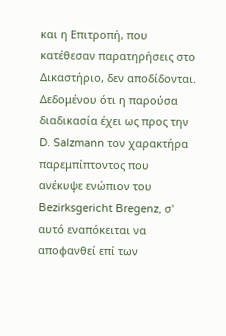και η Επιτροπή, που κατέθεσαν παρατηρήσεις στο Δικαστήριο, δεν αποδίδονται. Δεδομένου ότι η παρούσα διαδικασία έχει ως προς την D. Salzmann τον χαρακτήρα παρεμπίπτοντος που ανέκυψε ενώπιον του Bezirksgericht Bregenz, σ' αυτό εναπόκειται να αποφανθεί επί των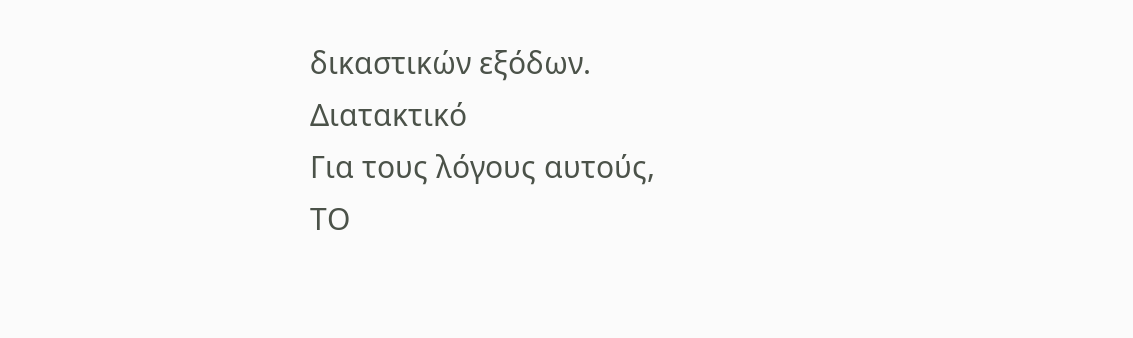δικαστικών εξόδων.
Διατακτικό
Για τους λόγους αυτούς,
ΤΟ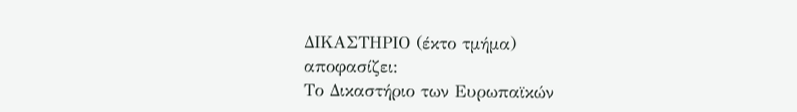ΔΙΚΑΣΤΗΡΙΟ (έκτο τμήμα)
αποφασίζει:
Το Δικαστήριο των Ευρωπαϊκών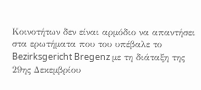Κοινοτήτων δεν είναι αρμόδιο να απαντήσει στα ερωτήματα που του υπέβαλε το Bezirksgericht Bregenz με τη διάταξη της 29ης Δεκεμβρίου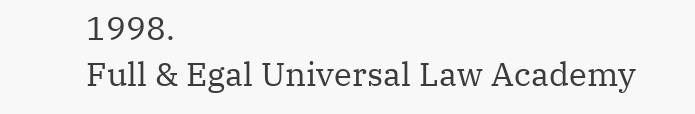1998.
Full & Egal Universal Law Academy